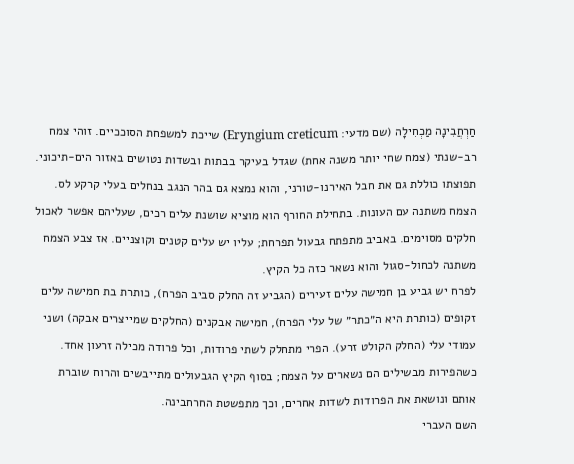חַרְחֲבִינָה מַכְחִילָה (שם מדעי: Eryngium creticum) שייכת למשפחת הסוככיים. זוהי צמח רב-שנתי (צמח שחי יותר משנה אחת) שגדל בעיקר בבתות ובשדות נטושים באזור הים‑תיכוני. תפוצתו כוללת גם את חבל האירנו‑טורני, והוא נמצא גם בהר הנגב בנחלים בעלי קרקע לס.
הצמח משתנה עם העונות. בתחילת החורף הוא מוציא שושנת עלים רכים, שעליהם אפשר לאכול חלקים מסוימים. באביב מתפתח גבעול תפרחת; עליו יש עלים קטנים וקוצניים. אז צבע הצמח משתנה לכחול‑סגול והוא נשאר כזה כל הקיץ.
לפרח יש גביע בן חמישה עלים זעירים (הגביע זה החלק סביב הפרח), כותרת בת חמישה עלים זקופים (כותרת היא ה״כתר״ של עלי הפרח), חמישה אבקנים (החלקים שמייצרים אבקה) ושני עמודי עלי (החלק הקולט זרע). הפרי מתחלק לשתי פרודות, וכל פרודה מכילה זרעון אחד. כשהפירות מבשילים הם נשארים על הצמח; בסוף הקיץ הגבעולים מתייבשים והרוח שוברת אותם ונושאת את הפרודות לשדות אחרים, וכך מתפשטת החרחבינה.
השם העברי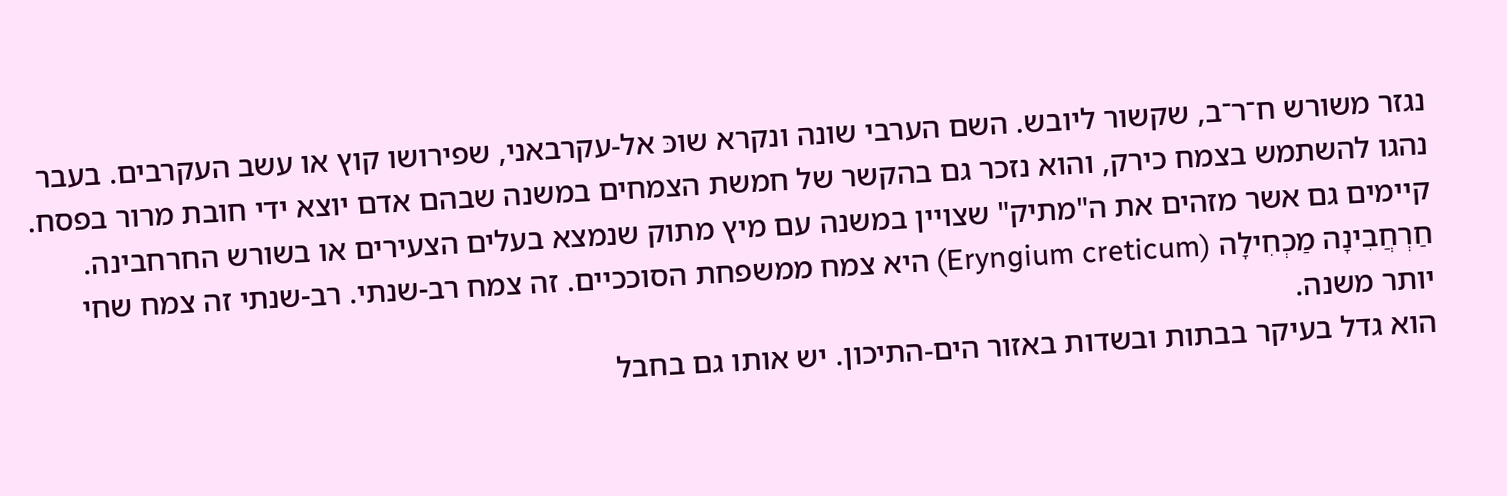נגזר משורש ח־ר־ב, שקשור ליובש. השם הערבי שונה ונקרא שוכּ אל‑עקרבאני, שפירושו קוץ או עשב העקרבים. בעבר נהגו להשתמש בצמח כירק, והוא נזכר גם בהקשר של חמשת הצמחים במשנה שבהם אדם יוצא ידי חובת מרור בפסח. קיימים גם אשר מזהים את ה"מתיק" שצויין במשנה עם מיץ מתוק שנמצא בעלים הצעירים או בשורש החרחבינה.
חַרְחֲבִינָה מַכְחִילָה (Eryngium creticum) היא צמח ממשפחת הסוככיים. זה צמח רב-שנתי. רב-שנתי זה צמח שחי יותר משנה.
הוא גדל בעיקר בבתות ובשדות באזור הים‑התיכון. יש אותו גם בחבל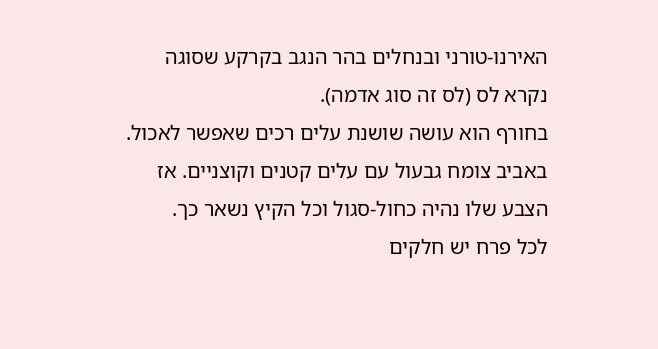האירנו‑טורני ובנחלים בהר הנגב בקרקע שסוגה נקרא לס (לס זה סוג אדמה).
בחורף הוא עושה שושנת עלים רכים שאפשר לאכול. באביב צומח גבעול עם עלים קטנים וקוצניים. אז הצבע שלו נהיה כחול‑סגול וכל הקיץ נשאר כך.
לכל פרח יש חלקים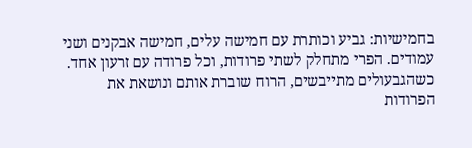בחמישיות: גביע וכותרת עם חמישה עלים, חמישה אבקנים ושני עמודים. הפרי מתחלק לשתי פרודות, וכל פרודה עם זרעון אחד. כשהגבעולים מתייבשים, הרוח שוברת אותם ונושאת את הפרודות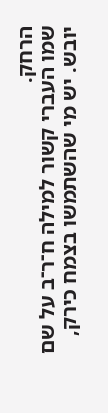הרחק.
שמו העברי קשור למילה ח־ר־ב על שם יובש. יש מי שהשתמשו בצמח כירק,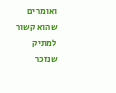ואומרים שהוא קשור למתיק שנזכר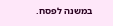במשנה לפסח.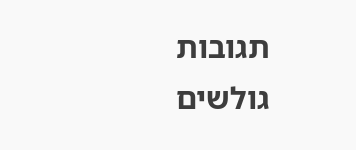תגובות גולשים